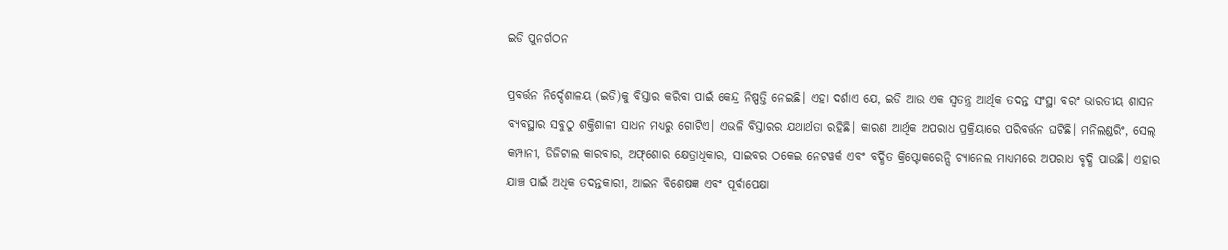ଇଡି ପୁନର୍ଗଠନ

ପ୍ରବର୍ତ୍ତନ ନିର୍ଦ୍ଦେଶାଳୟ (ଇଡି)କୁ ବିସ୍ତାର କରିବା ପାଇଁ କେନ୍ଦ୍ର ନିଷ୍ପତ୍ତି ନେଇଛି। ଏହା ଦର୍ଶାଏ ଯେ, ଇଡି ଆଉ ଏକ ସ୍ବତନ୍ତ୍ର ଆର୍ଥିକ ତଦନ୍ତ ସଂସ୍ଥା ବରଂ ଭାରତୀୟ ଶାସନ ବ୍ୟବସ୍ଥାର ସବୁଠୁ ଶକ୍ତିଶାଳୀ ସାଧନ ମଧ୍ୟରୁ ଗୋଟିଏ। ଏଭଳି ବିସ୍ତାରର ଯଥାର୍ଥତା ରହିଛି। କାରଣ ଆର୍ଥିକ ଅପରାଧ ପ୍ରକ୍ରିୟାରେ ପରିବର୍ତ୍ତନ ଘଟିଛି। ମନିଲଣ୍ଡରିଂ, ସେଲ୍‌ କମ୍ପାନୀ, ଡିଜିଟାଲ କାରବାର, ଅଫ୍‌ଶୋର କ୍ଷେତ୍ରାଧିକାର, ସାଇବର ଠକେଇ ନେଟୱର୍କ ଏବଂ ବର୍ଦ୍ଧିତ କ୍ରିପ୍ଟୋକରେନ୍ସି ଚ୍ୟାନେଲ ମାଧ୍ୟମରେ ଅପରାଧ ବୃଦ୍ଧି ପାଉଛି। ଏହାର ଯାଞ୍ଚ ପାଇଁ ଅଧିକ ତଦନ୍ତକାରୀ, ଆଇନ ବିଶେଷଜ୍ଞ ଏବଂ ପୂର୍ବାପେକ୍ଷା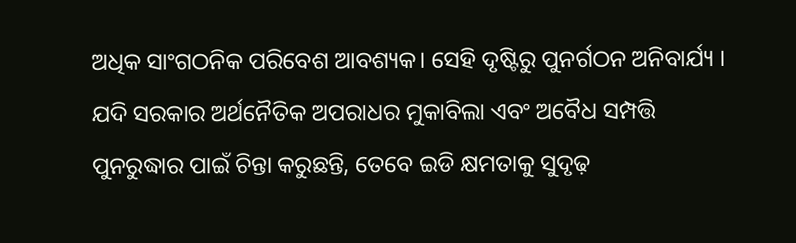ଅଧିକ ସାଂଗଠନିକ ପରିବେଶ ଆବଶ୍ୟକ। ସେହି ଦୃଷ୍ଟିରୁ ପୁନର୍ଗଠନ ଅନିବାର୍ଯ୍ୟ । ଯଦି ସରକାର ଅର୍ଥନୈତିକ ଅପରାଧର ମୁକାବିଲା ଏବଂ ଅବୈଧ ସମ୍ପତ୍ତି ପୁନରୁଦ୍ଧାର ପାଇଁ ଚିନ୍ତା କରୁଛନ୍ତି, ତେବେ ଇଡି କ୍ଷମତାକୁ ସୁଦୃଢ଼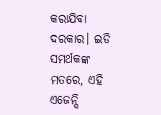କରାଯିବା ଦରକାର। ଇଡି ସମର୍ଥକଙ୍କ ମତରେ, ଏହି ଏଜେନ୍ସି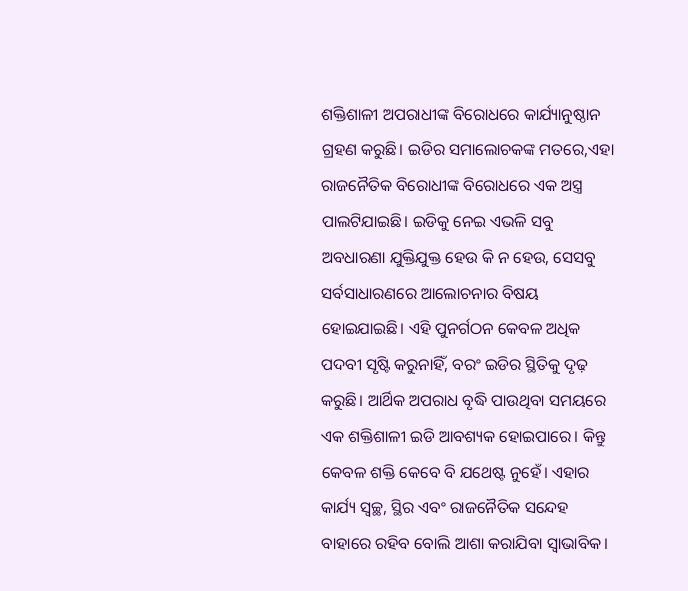ଶକ୍ତିଶାଳୀ ଅପରାଧୀଙ୍କ ବିରୋଧରେ କାର୍ଯ୍ୟାନୁଷ୍ଠାନ ଗ୍ରହଣ କରୁଛି। ଇଡିର ସମାଲୋଚକଙ୍କ ମତରେ,ଏହା ରାଜନୈତିକ ବିରୋଧୀଙ୍କ ବିରୋଧରେ ଏକ ଅସ୍ତ୍ର ପାଲଟିଯାଇଛି। ଇଡିକୁ ନେଇ ଏଭଳି ସବୁ ଅବଧାରଣା ଯୁକ୍ତିଯୁକ୍ତ ହେଉ କି ନ ହେଉ, ସେସବୁ ସର୍ବସାଧାରଣରେ ଆଲୋଚନାର ବିଷୟ ହୋଇଯାଇଛି। ଏହି ପୁନର୍ଗଠନ କେବଳ ଅଧିକ ପଦବୀ ସୃଷ୍ଟି କରୁନାହିଁ, ବରଂ ଇଡିର ସ୍ଥିତିକୁ ଦୃଢ଼ କରୁଛି। ଆର୍ଥିକ ଅପରାଧ ବୃଦ୍ଧି ପାଉଥିବା ସମୟରେ ଏକ ଶକ୍ତିଶାଳୀ ଇଡି ଆବଶ୍ୟକ ହୋଇପାରେ। କିନ୍ତୁ କେବଳ ଶକ୍ତି କେବେ ବି ଯଥେଷ୍ଟ ନୁହେଁ। ଏହାର କାର୍ଯ୍ୟ ସ୍ବଚ୍ଛ, ସ୍ଥିର ଏବଂ ରାଜନୈତିକ ସନ୍ଦେହ ବାହାରେ ରହିବ ବୋଲି ଆଶା କରାଯିବା ସ୍ବାଭାବିକ।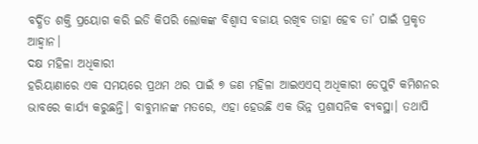ବର୍ଦ୍ଧିତ ଶକ୍ତି ପ୍ରୟୋଗ କରି ଇଡି କିପରି ଲୋକଙ୍କ ବିଶ୍ୱାସ ବଜାୟ ରଖିବ ତାହା ହେବ ତା’ ପାଇଁ ପ୍ରକୃତ ଆହ୍ବାନ।
ଦକ୍ଷ ମହିଳା ଅଧିକାରୀ
ହରିୟାଣାରେ ଏକ ସମୟରେ ପ୍ରଥମ ଥର ପାଇଁ ୭ ଜଣ ମହିଳା ଆଇଏଏସ୍‌ ଅଧିକାରୀ ଡେପୁଟି କମିଶନର ଭାବରେ କାର୍ଯ୍ୟ କରୁଛନ୍ତି। ବାବୁମାନଙ୍କ ମତରେ, ଏହା ହେଉଛି ଏକ ଭିନ୍ନ ପ୍ରଶାସନିକ ବ୍ୟବସ୍ଥା। ତଥାପି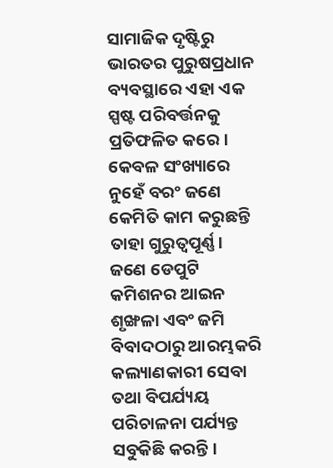ସାମାଜିକ ଦୃଷ୍ଟିରୁ ଭାରତର ପୁରୁଷପ୍ରଧାନ ବ୍ୟବସ୍ଥାରେ ଏହା ଏକ ସ୍ପଷ୍ଟ ପରିବର୍ତ୍ତନକୁ ପ୍ରତିଫଳିତ କରେ। କେବଳ ସଂଖ୍ୟାରେ ନୁହେଁ ବରଂ ଜଣେ କେମିତି କାମ କରୁଛନ୍ତି ତାହା ଗୁରୁତ୍ୱପୂର୍ଣ୍ଣ। ଜଣେ ଡେପୁଟି କମିଶନର ଆଇନ ଶୃଙ୍ଖଳା ଏବଂ ଜମି ବିବାଦଠାରୁ ଆରମ୍ଭକରି କଲ୍ୟାଣକାରୀ ସେବା ତଥା ବିପର୍ଯ୍ୟୟ ପରିଚାଳନା ପର୍ଯ୍ୟନ୍ତ ସବୁକିଛି କରନ୍ତି।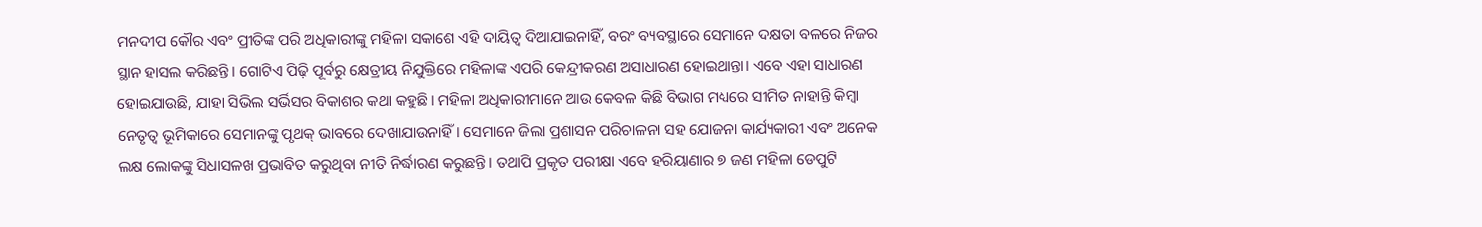ମନଦୀପ କୌର ଏବଂ ପ୍ରୀତିଙ୍କ ପରି ଅଧିକାରୀଙ୍କୁ ମହିଳା ସକାଶେ ଏହି ଦାୟିତ୍ୱ ଦିଆଯାଇନାହିଁ, ବରଂ ବ୍ୟବସ୍ଥାରେ ସେମାନେ ଦକ୍ଷତା ବଳରେ ନିଜର ସ୍ଥାନ ହାସଲ କରିଛନ୍ତି। ଗୋଟିଏ ପିଢ଼ି ପୂର୍ବରୁ କ୍ଷେତ୍ରୀୟ ନିଯୁକ୍ତିରେ ମହିଳାଙ୍କ ଏପରି କେନ୍ଦ୍ରୀକରଣ ଅସାଧାରଣ ହୋଇଥାନ୍ତା। ଏବେ ଏହା ସାଧାରଣ ହୋଇଯାଉଛି, ଯାହା ସିଭିଲ ସର୍ଭିସର ବିକାଶର କଥା କହୁଛି। ମହିଳା ଅଧିକାରୀମାନେ ଆଉ କେବଳ କିଛି ବିଭାଗ ମଧ୍ୟରେ ସୀମିତ ନାହାନ୍ତି କିମ୍ବା ନେତୃତ୍ୱ ଭୂମିକାରେ ସେମାନଙ୍କୁ ପୃଥକ୍‌ ଭାବରେ ଦେଖାଯାଉନାହିଁ। ସେମାନେ ଜିଲା ପ୍ରଶାସନ ପରିଚାଳନା ସହ ଯୋଜନା କାର୍ଯ୍ୟକାରୀ ଏବଂ ଅନେକ ଲକ୍ଷ ଲୋକଙ୍କୁ ସିଧାସଳଖ ପ୍ରଭାବିତ କରୁଥିବା ନୀତି ନିର୍ଦ୍ଧାରଣ କରୁଛନ୍ତି। ତଥାପି ପ୍ରକୃତ ପରୀକ୍ଷା ଏବେ ହରିୟାଣାର ୭ ଜଣ ମହିଳା ଡେପୁଟି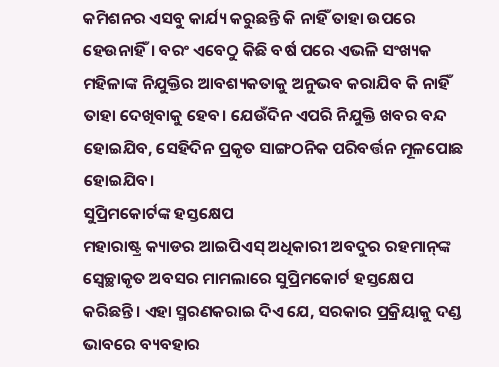କମିଶନର ଏସବୁ କାର୍ଯ୍ୟ କରୁଛନ୍ତି କି ନାହିଁ ତାହା ଉପରେ ହେଉନାହିଁ। ବରଂ ଏବେଠୁ କିଛି ବର୍ଷ ପରେ ଏଭଳି ସଂଖ୍ୟକ ମହିଳାଙ୍କ ନିଯୁକ୍ତିର ଆବଶ୍ୟକତାକୁ ଅନୁଭବ କରାଯିବ କି ନାହିଁ ତାହା ଦେଖିବାକୁ ହେବ। ଯେଉଁଦିନ ଏପରି ନିଯୁକ୍ତି ଖବର ବନ୍ଦ ହୋଇଯିବ, ସେହିଦିନ ପ୍ରକୃତ ସାଙ୍ଗଠନିକ ପରିବର୍ତ୍ତନ ମୂଳପୋଛ ହୋଇଯିବ।
ସୁପ୍ରିମକୋର୍ଟଙ୍କ ହସ୍ତକ୍ଷେପ
ମହାରାଷ୍ଟ୍ର କ୍ୟାଡର ଆଇପିଏସ୍‌ ଅଧିକାରୀ ଅବଦୁର ରହମାନ୍‌ଙ୍କ ସ୍ବେଚ୍ଛାକୃତ ଅବସର ମାମଲାରେ ସୁପ୍ରିମକୋର୍ଟ ହସ୍ତକ୍ଷେପ କରିଛନ୍ତି। ଏହା ସ୍ମରଣକରାଇ ଦିଏ ଯେ, ସରକାର ପ୍ରକ୍ରିୟାକୁ ଦଣ୍ଡ ଭାବରେ ବ୍ୟବହାର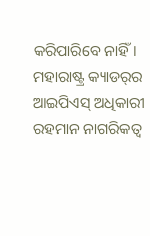କରିପାରିବେ ନାହିଁ। ମହାରାଷ୍ଟ୍ର କ୍ୟାଡର୍‌ର ଆଇପିଏସ୍‌ ଅଧିକାରୀ ରହମାନ ନାଗରିକତ୍ୱ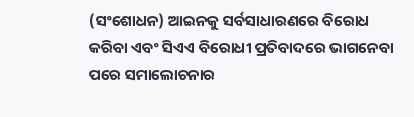(ସଂଶୋଧନ) ଆଇନକୁ ସର୍ବସାଧାରଣରେ ବିରୋଧ କରିବା ଏବଂ ସିଏଏ ବିରୋଧୀ ପ୍ରତିବାଦରେ ଭାଗନେବା ପରେ ସମାଲୋଚନାର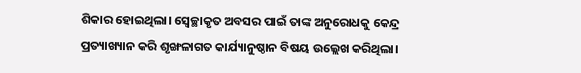ଶିକାର ହୋଇଥିଲା। ସ୍ବେଚ୍ଛାକୃତ ଅବସର ପାଇଁ ତାଙ୍କ ଅନୁରୋଧକୁ କେନ୍ଦ୍ର ପ୍ରତ୍ୟାଖ୍ୟାନ କରି ଶୃଙ୍ଖଳାଗତ କାର୍ଯ୍ୟାନୁଷ୍ଠାନ ବିଷୟ ଉଲ୍ଲେଖ କରିଥିଲା।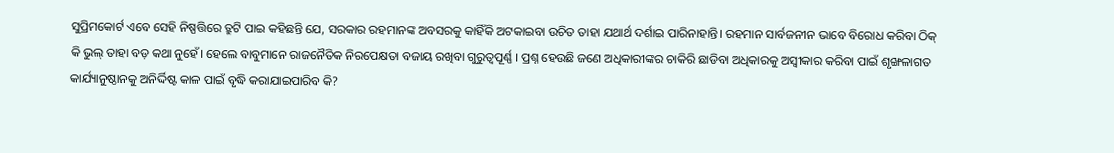ସୁପ୍ରିମକୋର୍ଟ ଏବେ ସେହି ନିଷ୍ପତ୍ତିରେ ତ୍ରୁଟି ପାଇ କହିଛନ୍ତି ଯେ, ସରକାର ରହମାନଙ୍କ ଅବସରକୁ କାହିଁକି ଅଟକାଇବା ଉଚିତ ତାହା ଯଥାର୍ଥ ଦର୍ଶାଇ ପାରିନାହାନ୍ତି। ରହମାନ ସାର୍ବଜନୀନ ଭାବେ ବିରୋଧ କରିବା ଠିକ୍‌ କି ଭୁଲ୍‌ ତାହା ବଡ଼ କଥା ନୁହେଁ। ହେଲେ ବାବୁମାନେ ରାଜନୈତିକ ନିରପେକ୍ଷତା ବଜାୟ ରଖିବା ଗୁରୁତ୍ୱପୂର୍ଣ୍ଣ । ପ୍ରଶ୍ନ ହେଉଛି ଜଣେ ଅଧିକାରୀଙ୍କର ଚାକିରି ଛାଡିବା ଅଧିକାରକୁ ଅସ୍ବୀକାର କରିବା ପାଇଁ ଶୃଙ୍ଖଳାଗତ କାର୍ଯ୍ୟାନୁଷ୍ଠାନକୁ ଅନିର୍ଦ୍ଦିଷ୍ଟ କାଳ ପାଇଁ ବୃଦ୍ଧି କରାଯାଇପାରିବ କି?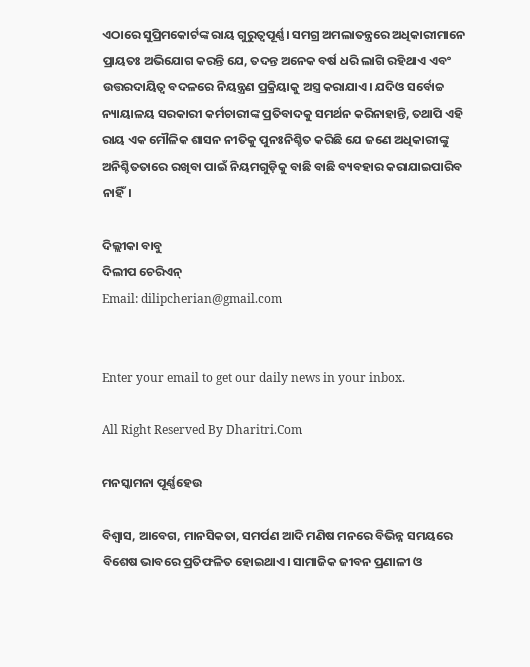ଏଠାରେ ସୁପ୍ରିମକୋର୍ଟଙ୍କ ରାୟ ଗୁରୁତ୍ୱପୂର୍ଣ୍ଣ। ସମଗ୍ର ଅମଲାତନ୍ତ୍ରରେ ଅଧିକାରୀମାନେ ପ୍ରାୟତଃ ଅଭିଯୋଗ କରନ୍ତି ଯେ, ତଦନ୍ତ ଅନେକ ବର୍ଷ ଧରି ଲାଗି ରହିଥାଏ ଏବଂ ଉତ୍ତରଦାୟିତ୍ୱ ବଦଳରେ ନିୟନ୍ତ୍ରଣ ପ୍ରକ୍ରିୟାକୁ ଅସ୍ତ୍ର କରାଯାଏ। ଯଦିଓ ସର୍ବୋଚ୍ଚ ନ୍ୟାୟାଳୟ ସରକାରୀ କର୍ମଚାରୀଙ୍କ ପ୍ରତିବାଦକୁ ସମର୍ଥନ କରିନାହାନ୍ତି, ତଥାପି ଏହି ରାୟ ଏକ ମୌଳିକ ଶାସନ ନୀତିକୁ ପୁନଃନିଶ୍ଚିତ କରିଛି ଯେ ଜଣେ ଅଧିକାରୀଙ୍କୁ ଅନିଶ୍ଚିତତାରେ ରଖିବା ପାଇଁ ନିୟମଗୁଡ଼ିକୁ ବାଛି ବାଛି ବ୍ୟବହାର କରାଯାଇପାରିବ ନାହିଁ।

ଦିଲ୍ଲୀକା ବାବୁ
ଦିଲୀପ ଚେରିଏନ୍‌
Email: dilipcherian@gmail.com


Enter your email to get our daily news in your inbox.

All Right Reserved By Dharitri.Com

ମନସ୍କାମନା ପୂର୍ଣ୍ଣହେଉ

ବିଶ୍ୱାସ, ଆବେଗ, ମାନସିକତା, ସମର୍ପଣ ଆଦି ମଣିଷ ମନରେ ବିଭିନ୍ନ ସମୟରେ ବିଶେଷ ଭାବରେ ପ୍ରତିଫଳିତ ହୋଇଥାଏ। ସାମାଜିକ ଜୀବନ ପ୍ରଣାଳୀ ଓ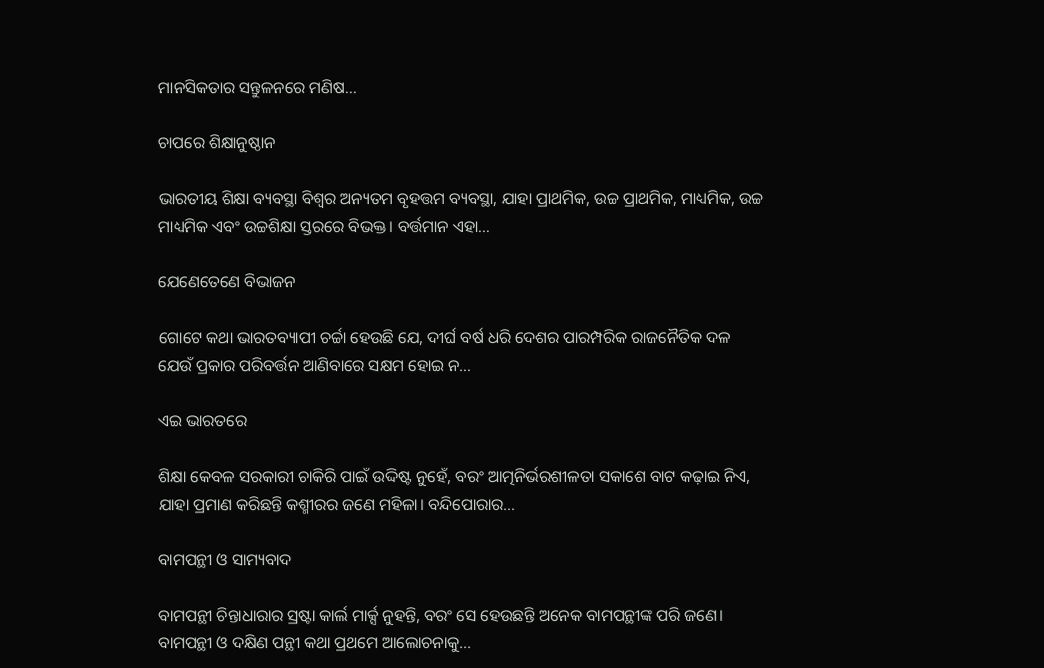ମାନସିକତାର ସନ୍ତୁଳନରେ ମଣିଷ…

ଚାପରେ ଶିକ୍ଷାନୁଷ୍ଠାନ

ଭାରତୀୟ ଶିକ୍ଷା ବ୍ୟବସ୍ଥା ବିଶ୍ୱର ଅନ୍ୟତମ ବୃହତ୍ତମ ବ୍ୟବସ୍ଥା, ଯାହା ପ୍ରାଥମିକ, ଉଚ୍ଚ ପ୍ରାଥମିକ, ମାଧ୍ୟମିକ, ଉଚ୍ଚ ମାଧ୍ୟମିକ ଏବଂ ଉଚ୍ଚଶିକ୍ଷା ସ୍ତରରେ ବିଭକ୍ତ। ବର୍ତ୍ତମାନ ଏହା…

ଯେଣେତେଣେ ବିଭାଜନ

ଗୋଟେ କଥା ଭାରତବ୍ୟାପୀ ଚର୍ଚ୍ଚା ହେଉଛି ଯେ, ଦୀର୍ଘ ବର୍ଷ ଧରି ଦେଶର ପାରମ୍ପରିକ ରାଜନୈତିକ ଦଳ ଯେଉଁ ପ୍ରକାର ପରିବର୍ତ୍ତନ ଆଣିବାରେ ସକ୍ଷମ ହୋଇ ନ…

ଏଇ ଭାରତରେ

ଶିକ୍ଷା କେବଳ ସରକାରୀ ଚାକିରି ପାଇଁ ଉଦ୍ଦିଷ୍ଟ ନୁହେଁ, ବରଂ ଆତ୍ମନିର୍ଭରଶୀଳତା ସକାଶେ ବାଟ କଢ଼ାଇ ନିଏ, ଯାହା ପ୍ରମାଣ କରିଛନ୍ତି କଶ୍ମୀରର ଜଣେ ମହିଳା। ବନ୍ଦିପୋରାର…

ବାମପନ୍ଥୀ ଓ ସାମ୍ୟବାଦ

ବାମପନ୍ଥୀ ଚିନ୍ତାଧାରାର ସ୍ରଷ୍ଟା କାର୍ଲ ମାର୍କ୍ସ ନୁହନ୍ତି, ବରଂ ସେ ହେଉଛନ୍ତି ଅନେକ ବାମପନ୍ଥୀଙ୍କ ପରି ଜଣେ। ବାମପନ୍ଥୀ ଓ ଦକ୍ଷିଣ ପନ୍ଥୀ କଥା ପ୍ରଥମେ ଆଲୋଚନାକୁ…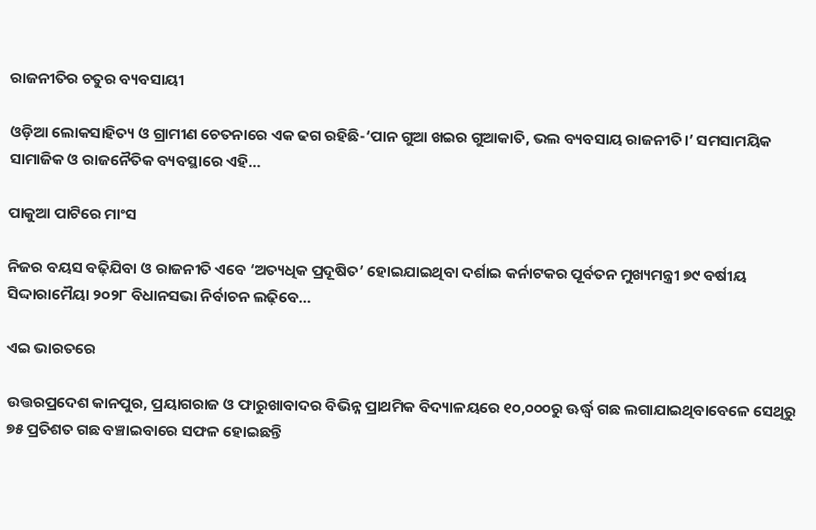ରାଜନୀତିର ଚତୁର ବ୍ୟବସାୟୀ

ଓଡ଼ିଆ ଲୋକସାହିତ୍ୟ ଓ ଗ୍ରାମୀଣ ଚେତନାରେ ଏକ ଢଗ ରହିଛି-‘ପାନ ଗୁଆ ଖଇର ଗୁଆକାତି, ଭଲ ବ୍ୟବସାୟ ରାଜନୀତି।’ ସମସାମୟିକ ସାମାଜିକ ଓ ରାଜନୈତିକ ବ୍ୟବସ୍ଥାରେ ଏହି…

ପାକୁଆ ପାଟିରେ ମାଂସ

ନିଜର ବୟସ ବଢ଼ିଯିବା ଓ ରାଜନୀତି ଏବେ ‘ଅତ୍ୟଧିକ ପ୍ରଦୂଷିତ’ ହୋଇଯାଇଥିବା ଦର୍ଶାଇ କର୍ନାଟକର ପୂର୍ବତନ ମୁଖ୍ୟମନ୍ତ୍ରୀ ୭୯ ବର୍ଷୀୟ ସିଦ୍ଦାରାମୈୟା ୨୦୨୮ ବିଧାନସଭା ନିର୍ବାଚନ ଲଢ଼ିବେ…

ଏଇ ଭାରତରେ

ଉତ୍ତରପ୍ରଦେଶ କାନପୁର, ପ୍ରୟାଗରାଜ ଓ ଫାରୁଖାବାଦର ବିଭିନ୍ନ ପ୍ରାଥମିକ ବିଦ୍ୟାଳୟରେ ୧୦,୦୦୦ରୁ ଊର୍ଦ୍ଧ୍ୱ ଗଛ ଲଗାଯାଇଥିବାବେଳେ ସେଥିରୁ ୭୫ ପ୍ରତିଶତ ଗଛ ବଞ୍ଚାଇବାରେ ସଫଳ ହୋଇଛନ୍ତି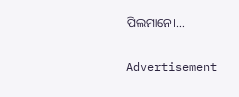ପିଲମାନେ।…

Advertisement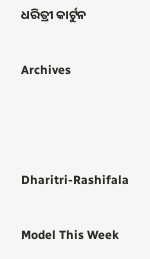ଧରିତ୍ରୀ କାର୍ଟୁନ

Archives



Dharitri-Rashifala

Model This Week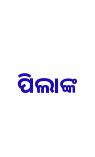ପିଲାଙ୍କ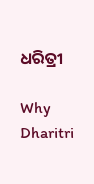ଧରିତ୍ରୀ

Why Dharitri